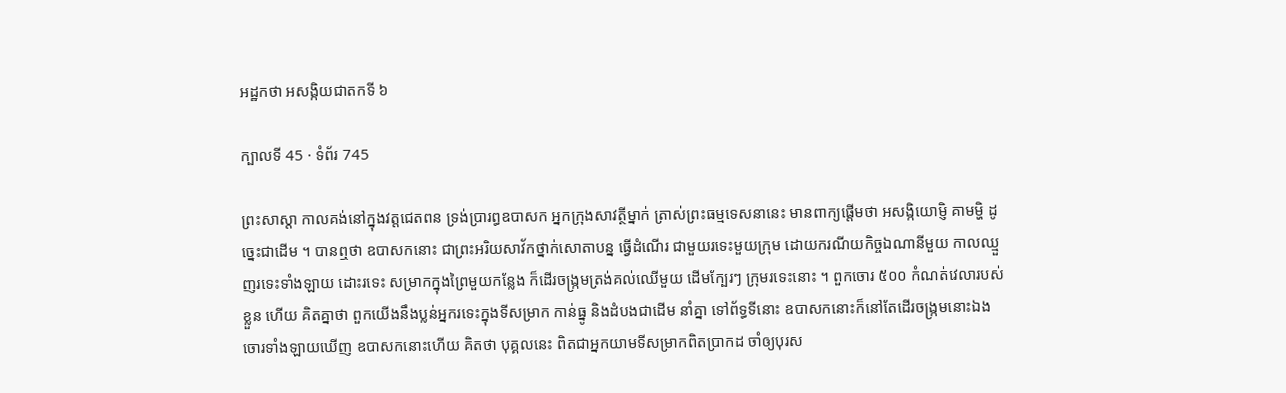អដ្ឋកថា អសង្កិយជាតកទី ៦

ក្បាលទី 45 · ទំព័រ 745

ព្រះសាស្តា កាលគង់នៅក្នុងវត្តជេតពន ទ្រង់ប្រារព្ធឧបាសក អ្នកក្រុងសាវត្ថីម្នាក់ ត្រាស់ព្រះធម្មទេសនានេះ មានពាក្យផ្តើមថា អសង្កិយោម្ញិ គាមម្ហិ ដូច្នេះជាដើម ។ បានឮថា ឧបាសកនោះ ជាព្រះអរិយសាវ័កថ្នាក់សោតាបន្ន ធ្វើដំណើរ ជាមួយរទេះមួយក្រុម ដោយករណីយកិច្ចឯណានីមួយ កាលឈ្មួញរទេះទាំងឡាយ ដោះរទេះ សម្រាកក្នុងព្រៃមួយកន្លែង ក៏ដើរចង្រ្កមត្រង់គល់ឈើមួយ ដើមក្បែរៗ ក្រុមរទេះនោះ ។ ពួកចោរ ៥០០ កំណត់វេលារបស់ខ្លួន ហើយ គិតគ្នាថា ពួកយើងនឹងប្លន់អ្នករទេះក្នុងទីសម្រាក កាន់ធ្នូ និងដំបងជាដើម នាំគ្នា ទៅព័ទ្ធទីនោះ ឧបាសកនោះក៏នៅតែដើរចង្រ្កមនោះឯង ចោរទាំងឡាយឃើញ ឧបាសកនោះហើយ គិតថា បុគ្គលនេះ ពិតជាអ្នកយាមទីសម្រាកពិតប្រាកដ ចាំឲ្យបុរស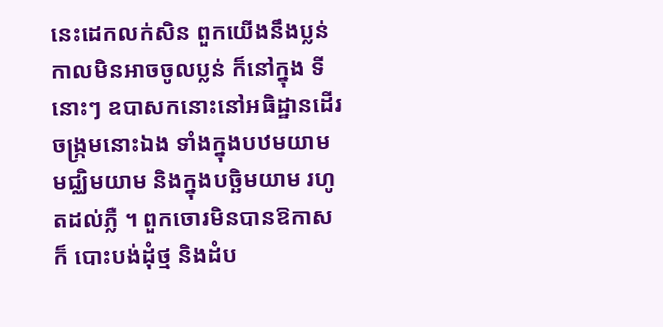នេះដេកលក់សិន ពួកយើងនឹងប្លន់ កាលមិនអាចចូលប្លន់ ក៏នៅក្នុង ទីនោះៗ ឧបាសកនោះនៅអធិដ្ឋានដើរចង្រ្កមនោះឯង ទាំងក្នុងបឋមយាម មជ្ឈិមយាម និងក្នុងបច្ឆិមយាម រហូតដល់ភ្លឺ ។ ពួកចោរមិនបានឱកាស ក៏ បោះបង់ដុំថ្ម និងដំប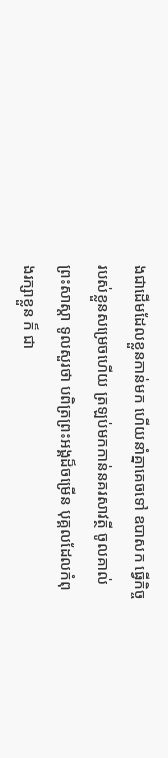ងជាដើមដែលខ្លួនកាន់មក ហើយនាំគ្នាគេចទៅ ឧបាសក ធ្វើកិច្ចរបស់ខ្លួនសម្រេចហើយ ត្រឡប់មកកាន់នគរសាវត្ថី ចូលគាល់ព្រះសាស្តា ទូលសួរថា បពិត្រព្រះអង្គដ៏ចម្រើន បុគ្គលដែលកំពុងរក្សាខ្លួន ក៏ ជា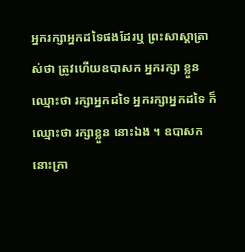អ្នករក្សាអ្នកដទៃផងដែរឬ ព្រះសាស្តាត្រាស់ថា ត្រូវហើយឧបាសក អ្នករក្សា ខ្លួន ឈ្មោះថា រក្សាអ្នកដទៃ អ្នករក្សាអ្នកដទៃ ក៏ឈ្មោះថា រក្សាខ្លួន នោះឯង ។ ឧបាសកនោះក្រា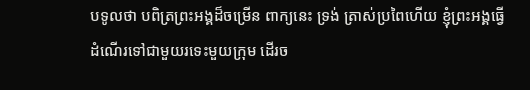បទូលថា បពិត្រព្រះអង្គដ៏ចម្រើន ពាក្យនេះ ទ្រង់ ត្រាស់ប្រពៃហើយ ខ្ញុំព្រះអង្គធ្វើដំណើរទៅជាមួយរទេះមួយក្រុម ដើរច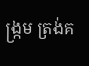ង្រ្កម ត្រង់គ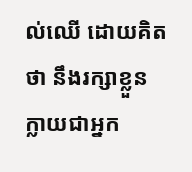ល់ឈើ ដោយគិតថា នឹងរក្សាខ្លួន ក្លាយជាអ្នក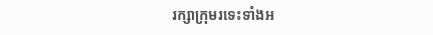រក្សាក្រុមរទេះទាំងអ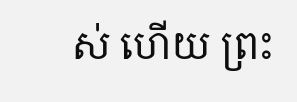ស់ ហើយ ព្រះ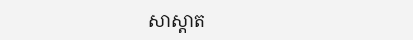សាស្តាត